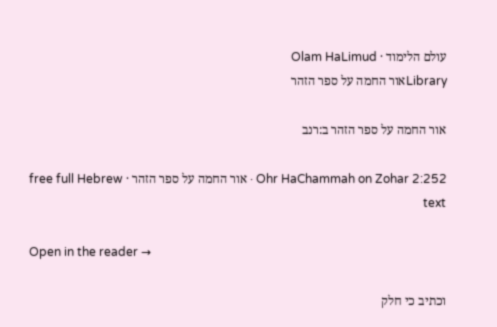עולם הלימוד · Olam HaLimud
Libraryאור החמה על ספר הזהר

אור החמה על ספר הזהר ב:רנב

Ohr HaChammah on Zohar 2:252 · אור החמה על ספר הזהר · free full Hebrew text

Open in the reader →

וכתיב כי חלק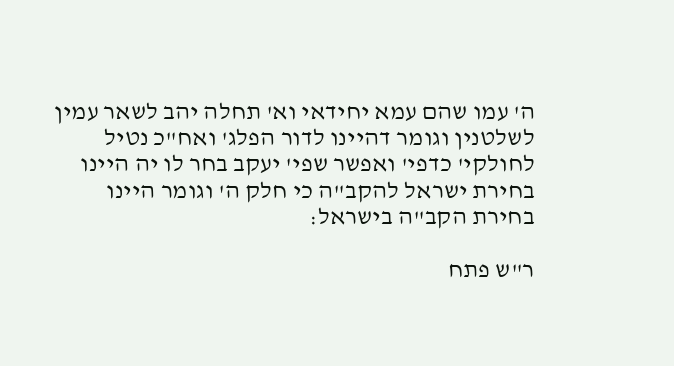ה' עמו שהם עמא יחידאי וא' תחלה יהב לשאר עמין לשלטנין וגומר דהיינו לדור הפלג' ואח"כ נטיל לחולקי' כדפי' ואפשר שפי' יעקב בחר לו יה היינו בחירת ישראל להקב"ה כי חלק ה' וגומר היינו בחירת הקב"ה בישראל:

ר"ש פתח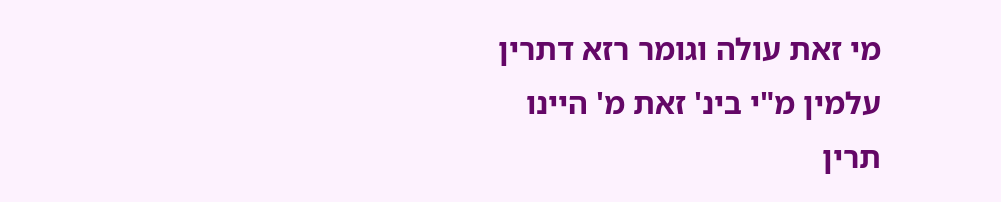מי זאת עולה וגומר רזא דתרין עלמין מ"י בינ' זאת מ' היינו תרין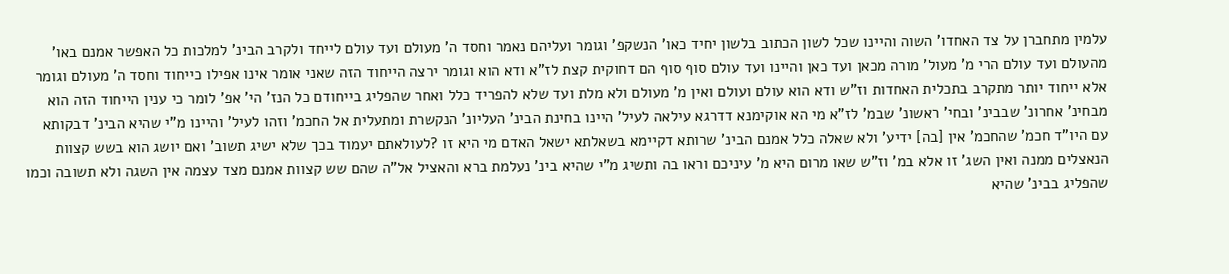עלמין מתחברן על צד האחדו' השוה והיינו שכל לשון הכתוב בלשון יחיד כאו' הנשקפ' וגומר ועליהם נאמר וחסד ה' מעולם ועד עולם לייחד ולקרב הבינ' למלכות כל האפשר אמנם באו' מהעולם ועד עולם הרי מ' מעול' מורה מכאן ועד כאן והיינו ועד עולם סוף סוף הם דחוקית קצת לז"א ודא הוא וגומר ירצה הייחוד הזה שאני אומר אינו אפילו כייחוד וחסד ה' מעולם וגומר אלא ייחוד יותר מתקרב בתכלית האחדות וז"ש ודא הוא עולם ועולם ואין מ' מעולם ולא מלת ועד שלא להפריד כלל ואחר שהפליג בייחודם כל הנז' הי' אפ' לומר כי ענין הייחוד הזה הוא מבחינ' אחרונ' שבבינ' ובחי' ראשונ' שבמ' לז"א מי הא אוקימנא דדרגא עילאה לעיל' היינו בחינת הבינ' העליונ' הנקשרת ומתעלית אל החכמ' וזהו לעיל' והיינו מ"י שהיא הבינ' דבקותא עם היו"ד חכמ' שהחכמ' אין [בה] ידיע' ולא שאלה כלל אמנם הבינ' שרותא דקיימא בשאלתא ישאל האדם מי היא זו ?לעולאתם יעמוד בכך שלא ישיג תשוב' ואם יושג הוא בשש קצוות הנאצלים ממנה ואין השג' זו אלא במ' וז"ש שאו מרום היא מ' עיניכם וראו בה ותשיג מ"י שהיא בינ' נעלמת ברא והאציל אל"ה שהם שש קצוות אמנם מצד עצמה אין השגה ולא תשובה וכמו שהפליג בבינ' שהיא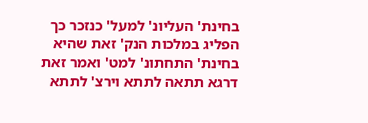בחינת' העליונ' למעל' כנזכר כך הפליג במלכות הנק' זאת שהיא בחינת' התחתונ' למט' ואמר זאת דרגא תתאה לתתא וירצ' לתתא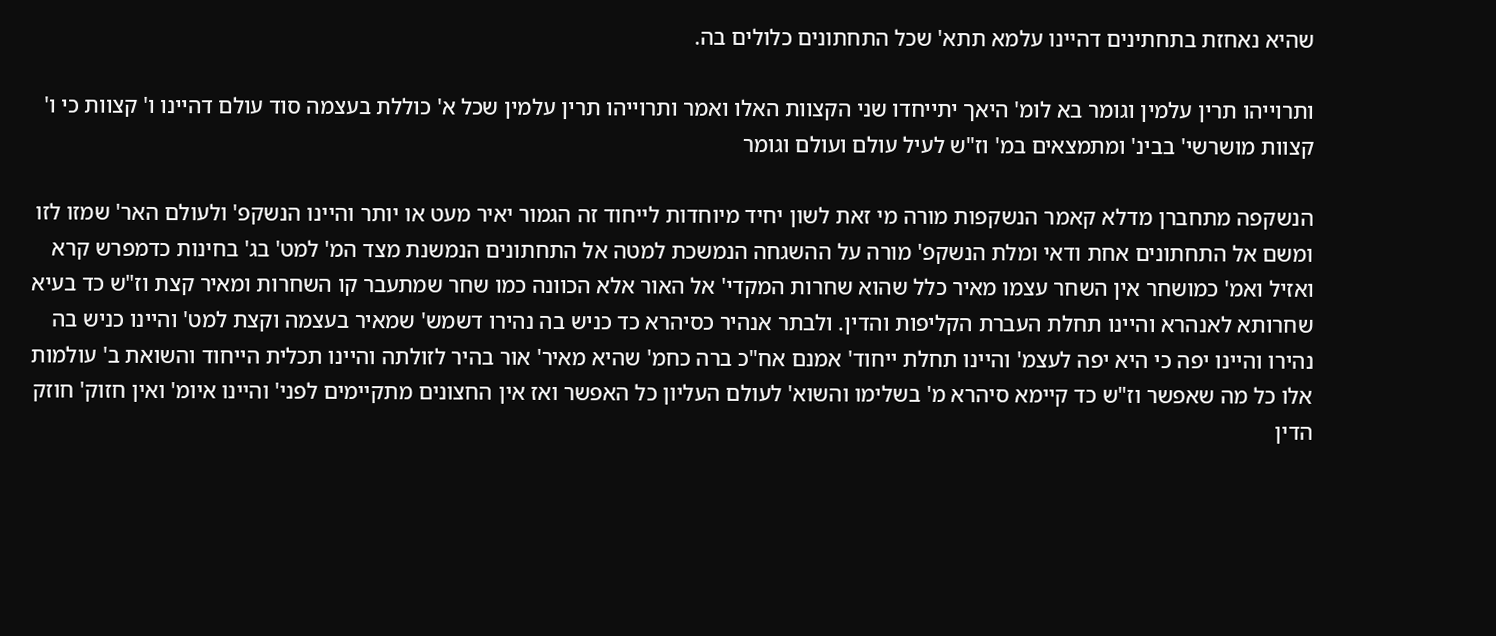שהיא נאחזת בתחתינים דהיינו עלמא תתא' שכל התחתונים כלולים בה.

ותרוייהו תרין עלמין וגומר בא לומ' היאך יתייחדו שני הקצוות האלו ואמר ותרוייהו תרין עלמין שכל א' כוללת בעצמה סוד עולם דהיינו ו' קצוות כי ו' קצוות מושרשי' בבינ' ומתמצאים במ' וז"ש לעיל עולם ועולם וגומר

הנשקפה מתחברן מדלא קאמר הנשקפות מורה מי זאת לשון יחיד מיוחדות לייחוד זה הגמור יאיר מעט או יותר והיינו הנשקפ' ולעולם האר' שמזו לזו ומשם אל התחתונים אחת ודאי ומלת הנשקפ' מורה על ההשגחה הנמשכת למטה אל התחתונים הנמשנת מצד המ' למט' בג' בחינות כדמפרש קרא ואזיל ואמ' כמושחר אין השחר עצמו מאיר כלל שהוא שחרות המקדי' אל האור אלא הכוונה כמו שחר שמתעבר קו השחרות ומאיר קצת וז"ש כד בעיא שחרותא לאנהרא והיינו תחלת העברת הקליפות והדין. ולבתר אנהיר כסיהרא כד כניש בה נהירו דשמש' שמאיר בעצמה וקצת למט' והיינו כניש בה נהירו והיינו יפה כי היא יפה לעצמ' והיינו תחלת ייחוד' אמנם אח"כ ברה כחמ' שהיא מאיר' אור בהיר לזולתה והיינו תכלית הייחוד והשואת ב' עולמות אלו כל מה שאפשר וז"ש כד קיימא סיהרא מ' בשלימו והשוא' לעולם העליון כל האפשר ואז אין החצונים מתקיימים לפני' והיינו איומ' ואין חזוק' חוזק הדין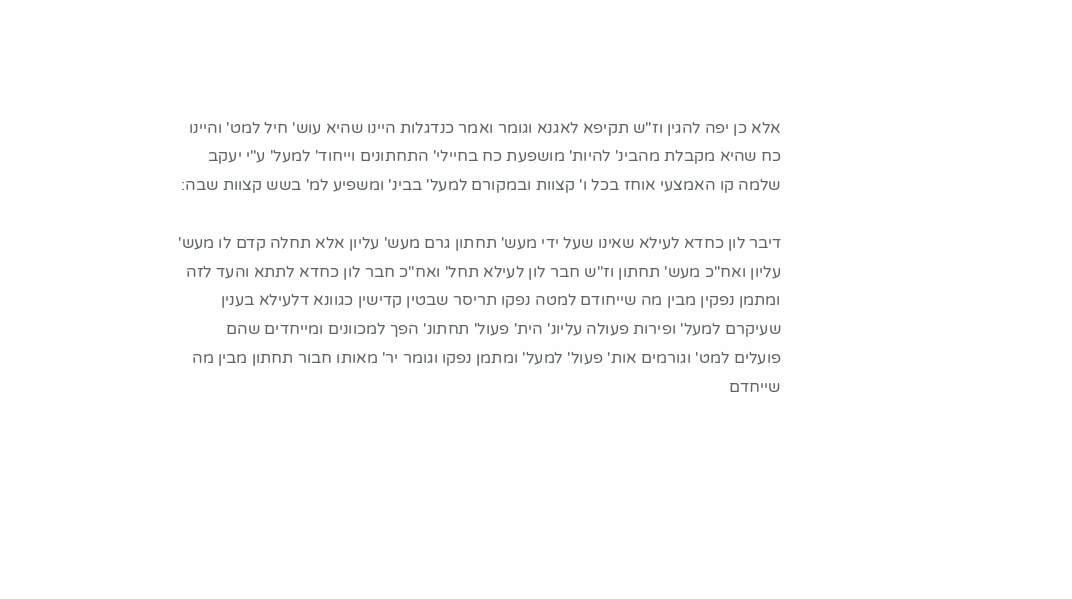אלא כן יפה להגין וז"ש תקיפא לאגנא וגומר ואמר כנדגלות היינו שהיא עוש' חיל למט' והיינו כח שהיא מקבלת מהבינ' להיות' מושפעת כח בחיילי' התחתונים וייחוד' למעל' ע"י יעקב שלמה קו האמצעי אוחז בכל ו' קצוות ובמקורם למעל' בבינ' ומשפיע למ' בשש קצוות שבה:

דיבר לון כחדא לעילא שאינו שעל ידי מעש' תחתון גרם מעש' עליון אלא תחלה קדם לו מעש' עליון ואח"כ מעש' תחתון וז"ש חבר לון לעילא תחל' ואח"כ חבר לון כחדא לתתא והעד לזה ומתמן נפקין מבין מה שייחודם למטה נפקו תריסר שבטין קדישין כגוונא דלעילא בענין שעיקרם למעל' ופירות פעולה עליונ' הית' פעול' תחתונ' הפך למכוונים ומייחדים שהם פועלים למט' וגורמים אות' פעול' למעל' ומתמן נפקו וגומר יר' מאותו חבור תחתון מבין מה שייחדם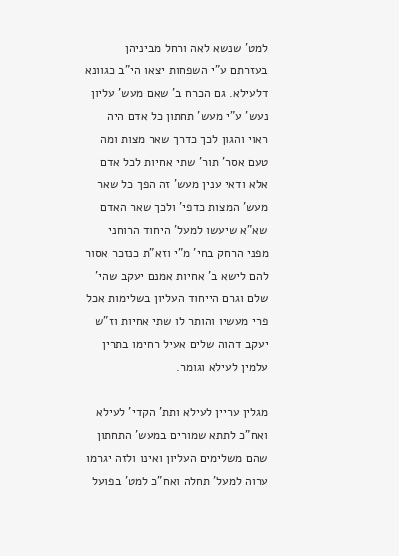למט' שנשא לאה ורחל מביניהן בעזרתם ע"י השפחות יצאו הי"ב כגוונא דלעילא. גם הכרח ב' שאם מעש' עליון נעש' ע"י מעש' תחתון כל אדם היה ראוי והגון לכך כדרך שאר מצות ומה טעם אסר' תור' שתי אחיות לכל אדם אלא ודאי ענין מעש' זה הפך כל שאר מעש' המצות כדפי' ולכך שאר האדם שא"א שיעשו למעל' היחוד הרוחני מפני הרחק בחי' מ"י וזא"ת כנזכר אסור להם לישא ב' אחיות אמנם יעקב שהי' שלם וגרם הייחוד העליון בשלימות אכל פרי מעשיו והותר לו שתי אחיות וז"ש יעקב דהוה שלים אעיל רחימו בתרין עלמין לעילא וגומר.

מגלין עריין לעילא ותת' הקדי' לעילא ואח"כ לתתא שמורים במעש' התחתון שהם משלימים העליון ואינו ולזה יגרמו ערוה למעל' תחלה ואח"כ למט' בפועל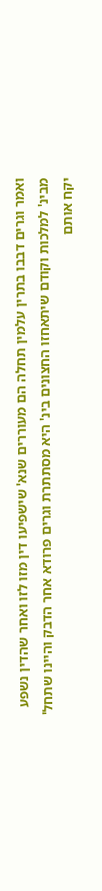ואמר וגרים דבבו בתרין עלמין תחלה הם מעוררים שנא' שישפיעו דין מזו לזו ואחר שהדין נשפע מבינ' למלכות וקודם שיתאחזו החצונים בינ' היא מסתתרת וגרים פרודא אחר הדבק והיינו שתחל' יקח אותם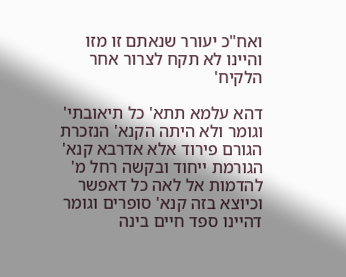ואח"כ יעורר שנאתם זו מזו והיינו לא תקח לצרור אחר הלקיח'

דהא עלמא תתא' כל תיאובתי' וגומר ולא היתה הקנא' הנזכרת הגורם פירוד אלא אדרבא קנא' הגורמת ייחוד ובקשה רחל מ' להדמות אל לאה כל דאפשר וכיוצא בזה קנא' סופרים וגומר דהיינו ספד חיים בינה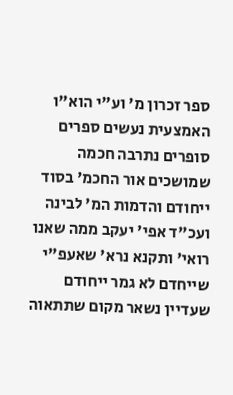ספר זכרון מ' וע"י הוא"ו האמצעית נעשים ספרים סופרים נתרבה חכמה שמושכים אור החכמ' בסוד ייחודם והדמות המ' לבינה ועכ"ד אפי' יעקב ממה שאנו רואי' ותקנא נרא' שאעפ"י שייחדם לא גמר ייחודם שעדיין נשאר מקום שתתאוה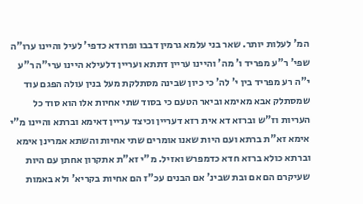המ' לעלות יותר. שאר בני עלמא גרמין דבבו ופרודא כדפי' לעיל והיינו ערו"ה שפי' ר"ע מפריד ו' מה' והיינו עריין דתתא ועריין דלעילא היינו ערי"ה ר"ע י"ה רע מפריד בין י' לה' כי כיון שבינה מסתלקת מעל בנין עולה הפגם עוד שמסתלק אבא מאימא וביאר הטעם כי בסוד שתי אחיות אלו הוא סוד כל העריות וז"ש וברזא דא אית רזא דעריין וכיצד עריין דאימא וברתא והיינו מ"י אימא זא"ת ברתא ועם היות שאנו אומרים שתי אחיות והשתא אמרינן אימא וברתא כולא ברזא חדא כדמפרש ואזיל. מ"י זא"ת אתקרון אחתן עם היות שעיקרם הם אם ובת שבינ' אם הבנים עכ"ז הם אחיות בקריא' ולא באמות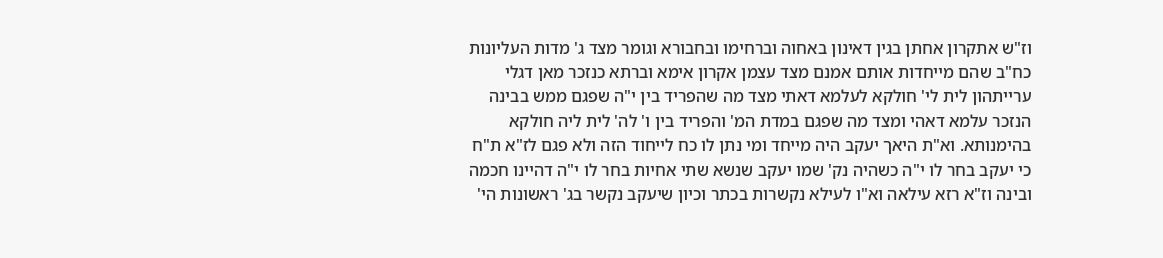וז"ש אתקרון אחתן בגין דאינון באחוה וברחימו ובחבורא וגומר מצד ג' מדות העליונות כח"ב שהם מייחדות אותם אמנם מצד עצמן אקרון אימא וברתא כנזכר מאן דגלי ערייתהון לית לי' חולקא לעלמא דאתי מצד מה שהפריד בין י"ה שפגם ממש בבינה הנזכר עלמא דאהי ומצד מה שפגם במדת המ' והפריד בין ו' לה' לית ליה חולקא בהימנותא. וא"ת היאך יעקב היה מייחד ומי נתן לו כח לייחוד הזה ולא פגם לז"א ת"ח כי יעקב בחר לו י"ה כשהיה נק' שמו יעקב שנשא שתי אחיות בחר לו י"ה דהיינו חכמה ובינה וז"א רזא עילאה וא"ו לעילא נקשרות בכתר וכיון שיעקב נקשר בג' ראשונות הי'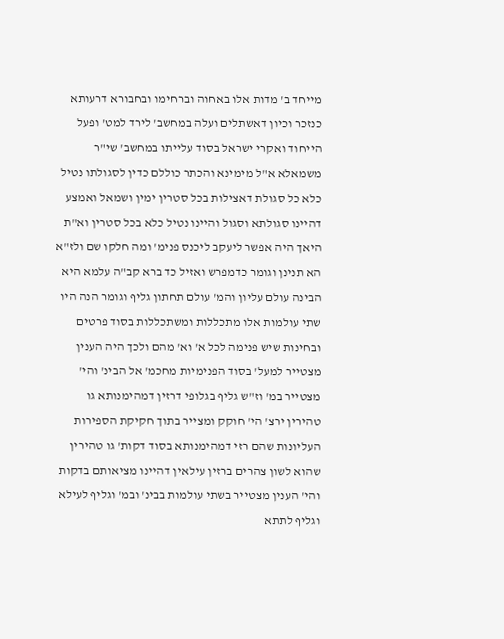מייחד ב' מדות אלו באחוה וברחימו ובחבורא דרעותא כנזכר וכיון דאשתלים ועלה במחשב' לירד למט' ופעל הייחוד ואקרי ישראל בסוד עלייתו במחשב' שי"ר משמאלא א"ל מימינא והכתר כוללם כדין לסגולתו נטיל כלא כל סגולת דאצילות בכל סטרין ימין ושמאל ואמצע דהיינו סגולתא וסגול והיינו נטיל כלא בכל סטרין וא"ת היאך היה אפשר ליעקב ליכנס פנימ' ומה חלקו שם ולז"א הא תנינן וגומר כדמפרש ואזיל כד ברא קב"ה עלמא היא הבינה עולם עליון והמ' עולם תחתון גליף וגומר הנה היו שתי עולמות אלו מתכללות ומשתכללות בסוד פרטים ובחינות שיש פנימה לכל א' וא' מהם ולכך היה הענין מצטייר למעל' בסוד הפנימיות מחכמ' אל הבינ' והי' מצטייר במ' וז"ש גליף בגלופי דרזין דמהימנותא גו טהירין ירצ' הי' חוקק ומצייר בתוך חקיקת הספירות העליונות שהם רזי דמהימנותא בסוד דקות' גו טהירין שהוא לשון צהרים ברזין עילאין דהיינו מציאותם בדקות והי' הענין מצטייר בשתי עולמות בבינ' ובמ' וגליף לעילא וגליף לתתא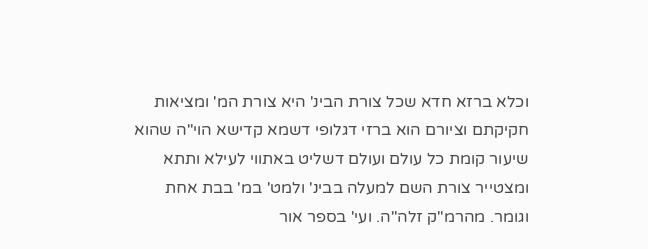וכלא ברזא חדא שכל צורת הבינ' היא צורת המ' ומציאות חקיקתם וציורם הוא ברזי דגלופי דשמא קדישא הוי"ה שהוא שיעור קומת כל עולם ועולם דשליט באתווי לעילא ותתא ומצטייר צורת השם למעלה בבינ' ולמט' במ' בבת אחת וגומר. מהרמ"ק זלה"ה. ועי' בספר אור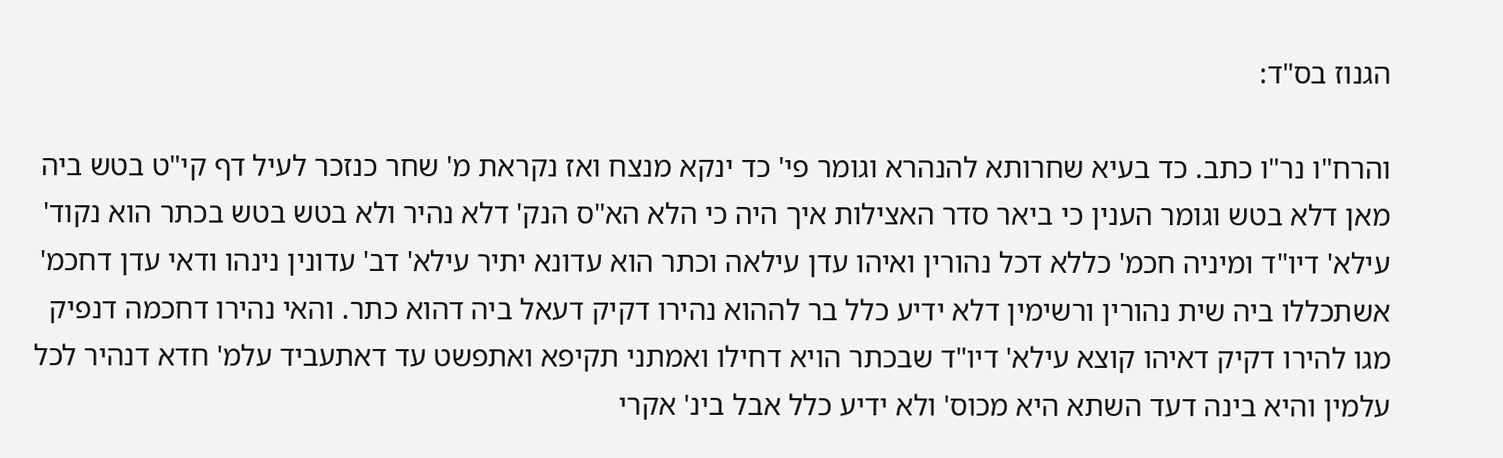הגנוז בס"ד:

והרח"ו נר"ו כתב. כד בעיא שחרותא להנהרא וגומר פי' כד ינקא מנצח ואז נקראת מ' שחר כנזכר לעיל דף קי"ט בטש ביה מאן דלא בטש וגומר הענין כי ביאר סדר האצילות איך היה כי הלא הא"ס הנק' דלא נהיר ולא בטש בטש בכתר הוא נקוד' עילא' דיו"ד ומיניה חכמ' כללא דכל נהורין ואיהו עדן עילאה וכתר הוא עדונא יתיר עילא' דב' עדונין נינהו ודאי עדן דחכמ' אשתכללו ביה שית נהורין ורשימין דלא ידיע כלל בר לההוא נהירו דקיק דעאל ביה דהוא כתר. והאי נהירו דחכמה דנפיק מגו להירו דקיק דאיהו קוצא עילא' דיו"ד שבכתר הויא דחילו ואמתני תקיפא ואתפשט עד דאתעביד עלמ' חדא דנהיר לכל עלמין והיא בינה דעד השתא היא מכוס' ולא ידיע כלל אבל בינ' אקרי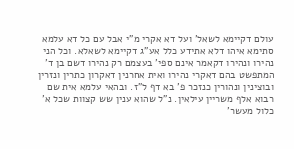עולם דקיימא לשאל' ועל דא אקרי מ"י אבל עם כל דא עלמא סתימא איהו דלא אתידע כלל אע"ג דקיימא לשאלא. וכל הני נהירו ונהירו דקאמר אינם ספי' בעצמם רק נהירו דשם בן ד' המתפשט בהם דאקרי נהירו ואית אחרנין דאקרון כתרין ונזרין ובוצינין ונהורין כנזכר פ' בא דף ל"ז. ובהאי עלמא אית שם רבוא אלף משריין עילאין. נ"ל שהוא ענין שש קצוות שכל א' כלול מעשר'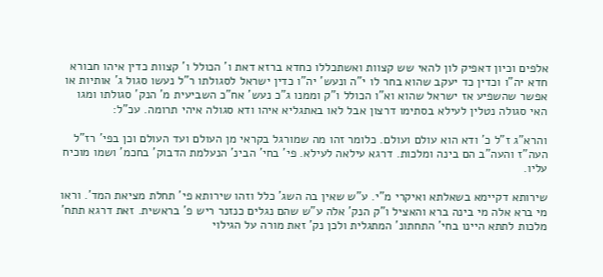אלפים וכיון דאפיק לון להאי שש קצוות ואשתכללו כחדא ברזא דאת ו' הכולל ו' קצוות כדין איהו חבורא חדא יה"ו וכדין כד יעקב שהוא בחר לו י"ה ונעש' יה"ו כדין ישראל לסגולתו ר"ל נעשו סגול ג' אותיות או אפשר שהשפיע אז ישראל שהוא וא"ו הכולל ו"ק וממנו ג"כ נעש' אח"כ השביעית מ' הנק' סגולתו ומגו האי סגולה נטלין לעילא בסתימו דרצון אבל לאו באתגליא איהו ודא סגולה איהי תרומה. עכ"ל:

והרא"ג ז"ל כ' ודא הוא עולם ועולם. כלומר זהו מה שמורגל בקראי מן העולם ועד העולם וכן בפי' רז"ל העה"ז והעה"ב הם בינה ומלכות. דרגא עילאה לעילא. פי' בחי' הבינ' הנעלמת הדבוק' בחכמ' ושמו מוכיח עליו.

שירותא דקיימא בשאלתא ואיקרי מ"י. ע"ש שאין בה השג' כלל וזהו שירותא פי' תחלת מציאת המד'. וראו מי ברא אלה מי בינה ברא והאציל ו"ק הנק' אלה ע"ש שהם נגלים כנזנר ריש פ' בראשית. זאת דרגא תתח' מלכות לתתא היינו בחי' התחתונ' המתגלית ולכן נק' זאת מורה על הגילוי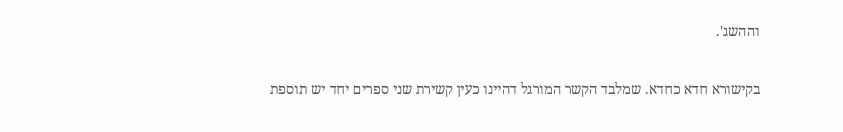וההשג'.

בקישורא חדא כחדא. שמלבד הקשר המורגל דהיינו כעין קשירת שני ספרים יחד יש תוספת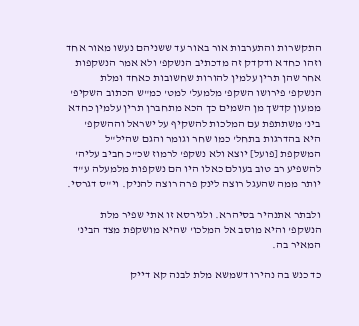התקשרות והתערבות אור באור עד ששניהם נעשו מאור אחד וזהו כחדא ודקדק זה מדכתיב הנשקפ' ולא אמר הנשקפות אחר שהן תרין עלמין להורות שחשובות כאחד ומלת הנשקפ' פירושו השקפ' מלמעל' למט' כמ"ש הכתוב השקיפ' ממעון קדשך מן השמים כך הכא מתחברן תרין עלמין כחדא בינ' משתתפת עם המלכות להשקיף על ישראל וההשקפ' היא בהדרגות בתחל' כמו שחר וגומר והגם שהיל"ל המשקפת [פועל] יוצא ולא נשקפ' לרמוז שכ"כ חביב עליה' להשפיע רב טוב בעולם כאלו היו הם נשקפות מלמעלה ע"ד יותר ממה שהעגל רוצה לינק פרה רוצה להניק. וי"ס דגרסי.

ולבתר אתנהיר בסיהרא. ולגירסא זו אתי שפיר מלת הנשקפ' והיא מוסב אל המלכו' שהיא מושקפת מצד הבינ' המאיר בה.

כד כנש בה נהירו דשמשא מלת לבנה קא דייק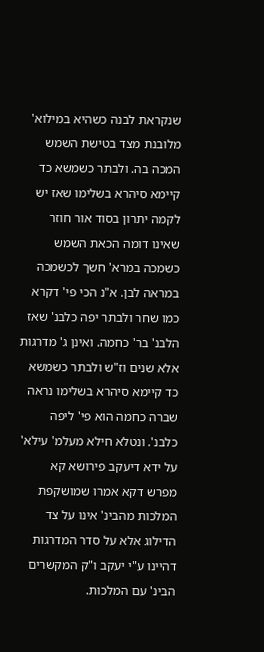שנקראת לבנה כשהיא במילוא' מלובנת מצד בטישת השמש המכה בה. ולבתר כשמשא כד קיימא סיהרא בשלימו שאז יש לקמה יתרון בסוד אור חוזר שאינו דומה הכאת השמש כשמכה במרא' חשך לכשמכה במראה לבן. א"נ הכי פי' דקרא כמו שחר ולבתר יפה כלבנ' שאז הלבנ' בר' כחמה. ואינן ג' מדרגות אלא שנים וז"ש ולבתר כשמשא כד קיימא סיהרא בשלימו נראה שברה כחמה הוא פי' ליפה כלבנ'. ונטלא חילא מעלמ' עילא' על ידא דיעקב פירושא קא מפרש דקא אמרו שמושקפת המלכות מהבינ' אינו על צד הדילוג אלא על סדר המדרגות דהיינו ע"י יעקב ו"ק המקשרים הבינ' עם המלכות.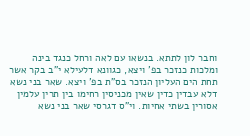וחבר לון לתתא. בנשאו עם לאה ורחל כנגד בינה ומלכות כנזכר בפ' ויצא, כגוונא דלעילא י"ב בקר אשר תחת הים העליון הנזכר בס"ת בפ' ויצא. שאר בני נשא דלא עבדין כדין שאין מכניסין רחימו בין תרין עלמין אסורין בשתי אחיות. וי"ס דגרסי שאר בני נשא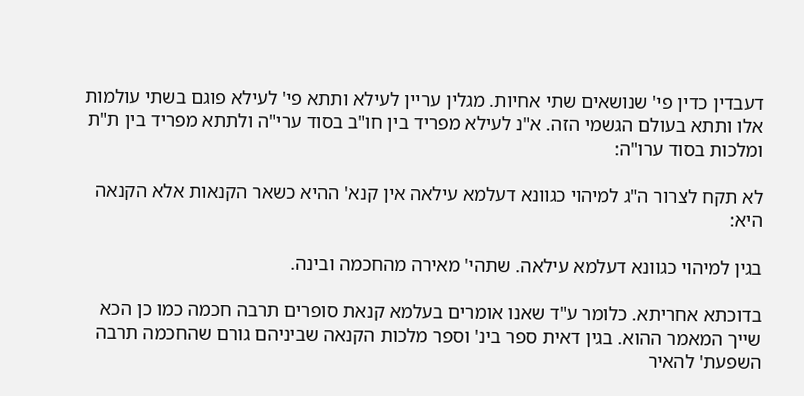דעבדין כדין פי' שנושאים שתי אחיות. מגלין עריין לעילא ותתא פי' לעילא פוגם בשתי עולמות אלו ותתא בעולם הגשמי הזה. א"נ לעילא מפריד בין חו"ב בסוד ערי"ה ולתתא מפריד בין ת"ת ומלכות בסוד ערו"ה:

לא תקח לצרור ה"ג למיהוי כגוונא דעלמא עילאה אין קנא' ההיא כשאר הקנאות אלא הקנאה היא:

בגין למיהוי כגוונא דעלמא עילאה. שתהי' מאירה מהחכמה ובינה.

בדוכתא אחריתא. כלומר ע"ד שאנו אומרים בעלמא קנאת סופרים תרבה חכמה כמו כן הכא שייך המאמר ההוא. בגין דאית ספר בינ' וספר מלכות הקנאה שביניהם גורם שהחכמה תרבה השפעת' להאיר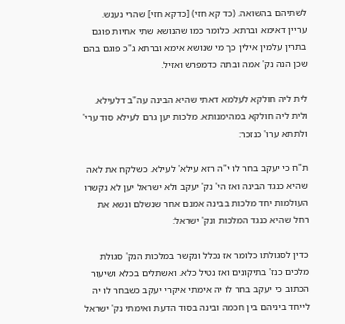לשתיהם בהשואה. (כד קא חזי) [כדקא חזי] שהרי נענש. עריין דאימא וברתא. כלומר כמו שהנושא שתי אחיות פוגם בתרין עלמין אילין כך מי שנושא אימא וברתא ג"כ פוגם בהם שכן הנה נק' אמה ובתה כדמפרש ואזיל.

לית ליה חולקא לעלמא דאתי שהיא הבינה עה"ב דלעילא. ולית ליה חולקא במהימנותא. מלכות יען גרם לעילא סוד ערי' ולתתא ערו' כנזכר:

ת"ח כי יעקב בחר לו י"ה רזא עילא' לעילא. כשלקח את לאה שהיא כנגד הבינה ואז הי' נק' יעקב ולא ישראל יען לא נקשרו העולמות יחד מלכות בבינה אמנם אחר שנשלם ונשא את רחל שהיא כנגד המלכות ונק' ישראל:

כדין לסגולתו כלומר אז נכלל ונקשר במלכות הנק' סגולת מלכים כנז' בתיקונים ואז נטיל כלא. ואשתלים בכלא ושיעור הכתוב כי יעקב בחר לו יה אימתי איקרי יעקב כשבחר לו יה לייחד ביניהם בין חכמה ובינה בסוד הדעת ואימתי נק' ישראל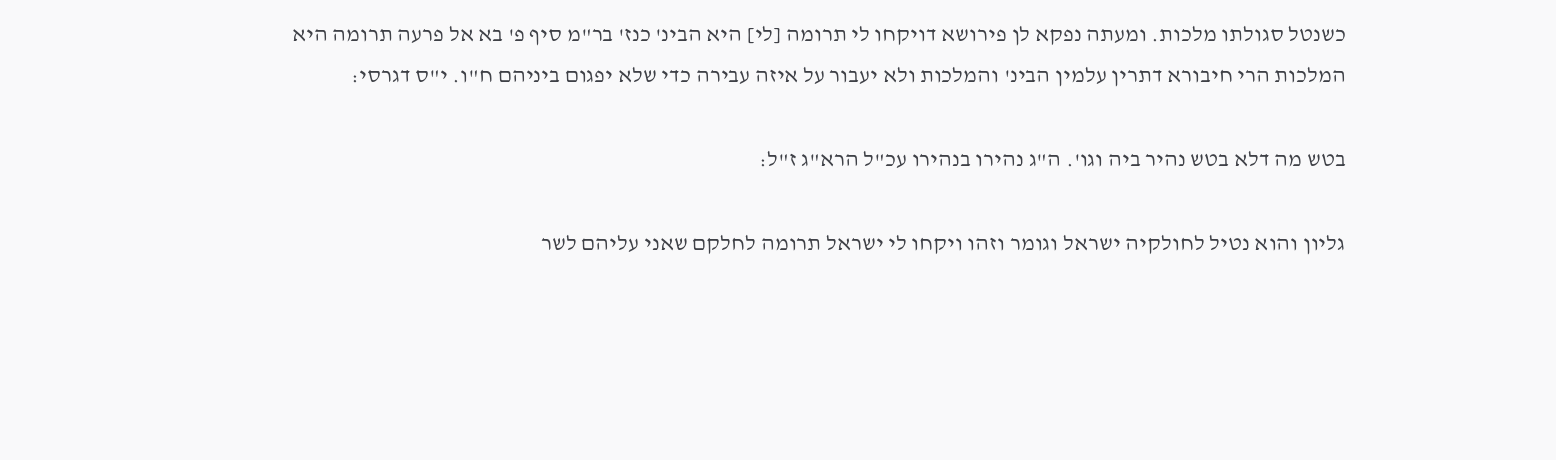כשנטל סגולתו מלכות. ומעתה נפקא לן פירושא דויקחו לי תרומה [לי] היא הבינ' כנז' בר"מ סיף פ' בא אל פרעה תרומה היא המלכות הרי חיבורא דתרין עלמין הבינ' והמלכות ולא יעבור על איזה עבירה כדי שלא יפגום ביניהם ח"ו. י"ס דגרסי:

בטש מה דלא בטש נהיר ביה וגו'. ה"ג נהירו בנהירו עכ"ל הרא"ג ז"ל:

גליון והוא נטיל לחולקיה ישראל וגומר וזהו ויקחו לי ישראל תרומה לחלקם שאני עליהם לשר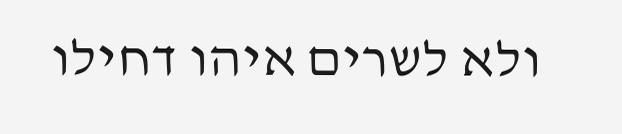ולא לשרים איהו דחילו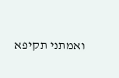ואמתני תקיפא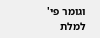וגומר פי' למלת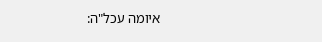איומה עכל"ה: